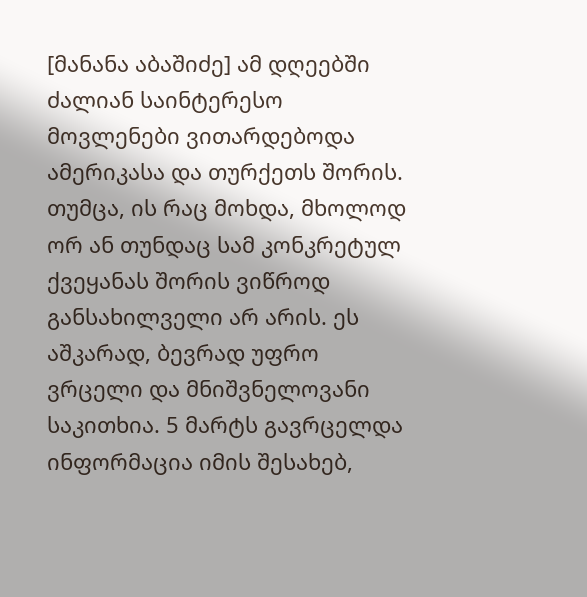[მანანა აბაშიძე] ამ დღეებში ძალიან საინტერესო მოვლენები ვითარდებოდა ამერიკასა და თურქეთს შორის. თუმცა, ის რაც მოხდა, მხოლოდ ორ ან თუნდაც სამ კონკრეტულ ქვეყანას შორის ვიწროდ განსახილველი არ არის. ეს აშკარად, ბევრად უფრო ვრცელი და მნიშვნელოვანი საკითხია. 5 მარტს გავრცელდა ინფორმაცია იმის შესახებ,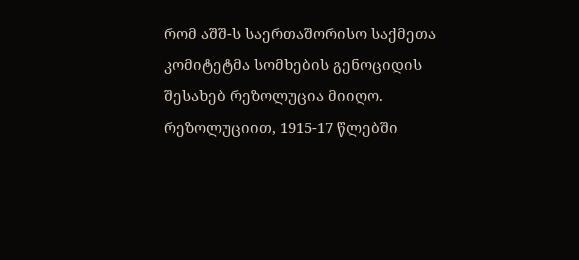რომ აშშ-ს საერთაშორისო საქმეთა კომიტეტმა სომხების გენოციდის შესახებ რეზოლუცია მიიღო. რეზოლუციით, 1915-17 წლებში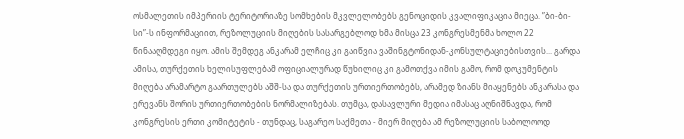ოსმალეთის იმპერიის ტერიტორიაზე სომხების მკვლელობებს გენოციდის კვალიფიკაცია მიეცა. ”ბი-ბი-სი”-ს ინფორმაციით, რეზოლუციის მიღების სასარგებლოდ ხმა მისცა 23 კონგრესმენმა ხოლო 22 წინააღმდეგი იყო. ამის შემდეგ ანკარამ ელჩიც კი გაიწვია ვაშინგტონიდან-კონსულტაციებისთვის... გარდა ამისა, თურქეთის ხელისუფლებამ ოფიციალურად წუხილიც კი გამოთქვა იმის გამო, რომ დოკუმენტის მიღება არამარტო გაართულებს აშშ-სა და თურქეთის ურთიერთობებს, არამედ ზიანს მიაყენებს ანკარასა და ერევანს შორის ურთიერთობების ნორმალიზებას. თუმცა, დასავლური მედია იმასაც აღნიშნავდა, რომ კონგრესის ერთი კომიტეტის - თუნდაც, საგარეო საქმეთა - მიერ მიღება ამ რეზოლუციის საბოლოოდ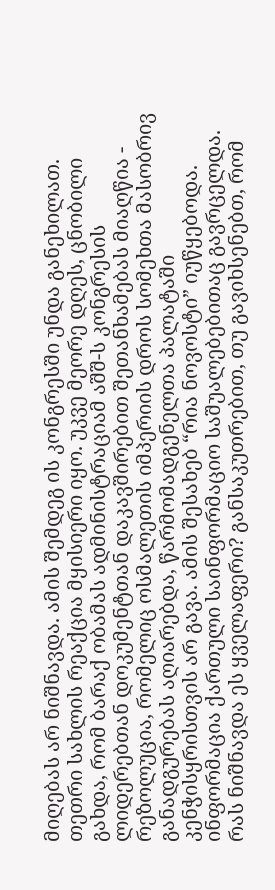მიღებას არ ნიშნავდა. ამის შემდეგ ის კონგრესში უნდა განეხილათ. თეთრი სახლის რეაქცია მყისიერი იყო. უკვე მეორე დღეს, ცნობილი გახდა, რომ ბარაქ ობამას ადმინისტრაციამ აშშ-ს კონგრესის ლიდერებთან დოკუმენტთან დაკავშირებით შეთანხამებას მიაღწია - რეზოლუცია, რომელიც ოსმალეთის იმპერიის დროს სომეხთა მასობრივ განადგურებას აღიარებდა, წარმომადგენელთა პალატაში კენჭისყრისთვის არ გავა. ამის შესახებ “რია ნოვოსტი” იუწყებოდა. ინფორმაცია ქართული საინფორმაციო საშუალებებითაც გავრცელდა. რას ნიშნავდა ეს ყველაფერი? განსაკუთრებით, თუ გავიხსენებთ, რომ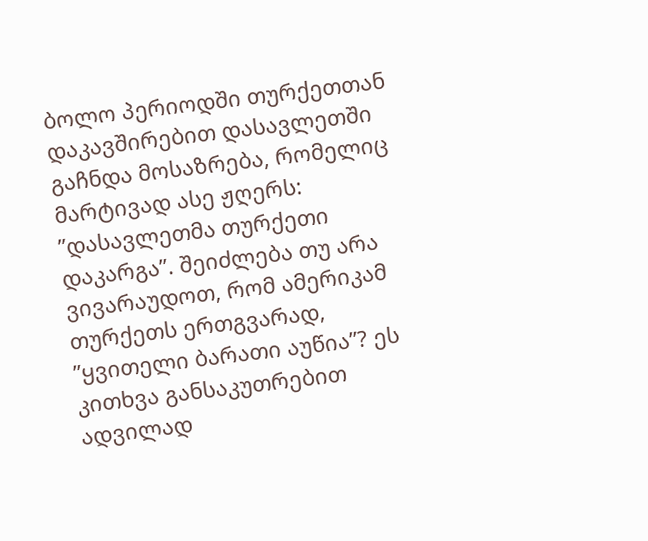ბოლო პერიოდში თურქეთთან დაკავშირებით დასავლეთში გაჩნდა მოსაზრება, რომელიც მარტივად ასე ჟღერს: ”დასავლეთმა თურქეთი დაკარგა”. შეიძლება თუ არა ვივარაუდოთ, რომ ამერიკამ თურქეთს ერთგვარად, ”ყვითელი ბარათი აუწია”? ეს კითხვა განსაკუთრებით ადვილად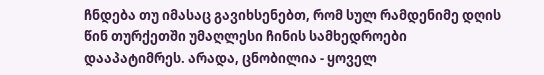ჩნდება თუ იმასაც გავიხსენებთ, რომ სულ რამდენიმე დღის წინ თურქეთში უმაღლესი ჩინის სამხედროები დააპატიმრეს. არადა, ცნობილია - ყოველ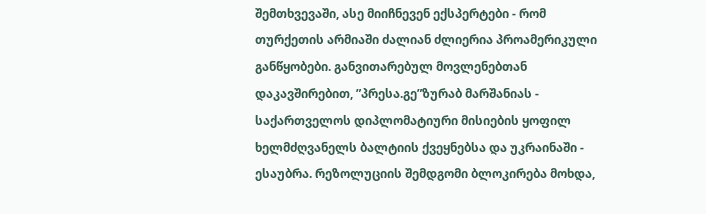შემთხვევაში, ასე მიიჩნევენ ექსპერტები - რომ თურქეთის არმიაში ძალიან ძლიერია პროამერიკული განწყობები. განვითარებულ მოვლენებთან დაკავშირებით, ”პრესა.გე”ზურაბ მარშანიას - საქართველოს დიპლომატიური მისიების ყოფილ ხელმძღვანელს ბალტიის ქვეყნებსა და უკრაინაში - ესაუბრა. რეზოლუციის შემდგომი ბლოკირება მოხდა,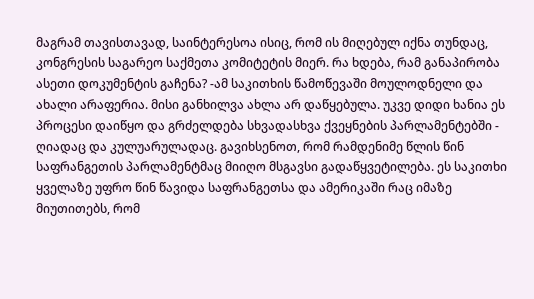მაგრამ თავისთავად, საინტერესოა ისიც, რომ ის მიღებულ იქნა თუნდაც, კონგრესის საგარეო საქმეთა კომიტეტის მიერ. რა ხდება, რამ განაპირობა ასეთი დოკუმენტის გაჩენა? -ამ საკითხის წამოწევაში მოულოდნელი და ახალი არაფერია. მისი განხილვა ახლა არ დაწყებულა. უკვე დიდი ხანია ეს პროცესი დაიწყო და გრძელდება სხვადასხვა ქვეყნების პარლამენტებში - ღიადაც და კულუარულადაც. გავიხსენოთ, რომ რამდენიმე წლის წინ საფრანგეთის პარლამენტმაც მიიღო მსგავსი გადაწყვეტილება. ეს საკითხი ყველაზე უფრო წინ წავიდა საფრანგეთსა და ამერიკაში რაც იმაზე მიუთითებს, რომ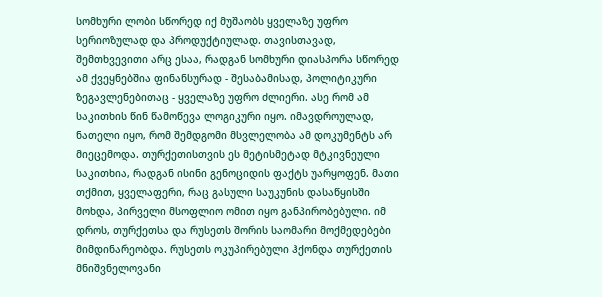სომხური ლობი სწორედ იქ მუშაობს ყველაზე უფრო სერიოზულად და პროდუქტიულად. თავისთავად, შემთხვევითი არც ესაა, რადგან სომხური დიასპორა სწორედ ამ ქვეყნებშია ფინანსურად - შესაბამისად, პოლიტიკური ზეგავლენებითაც - ყველაზე უფრო ძლიერი. ასე რომ ამ საკითხის წინ წამოწევა ლოგიკური იყო. იმავდროულად, ნათელი იყო, რომ შემდგომი მსვლელობა ამ დოკუმენტს არ მიეცემოდა. თურქეთისთვის ეს მეტისმეტად მტკივნეული საკითხია, რადგან ისინი გენოციდის ფაქტს უარყოფენ. მათი თქმით, ყველაფერი, რაც გასული საუკუნის დასაწყისში მოხდა, პირველი მსოფლიო ომით იყო განპირობებული. იმ დროს, თურქეთსა და რუსეთს შორის საომარი მოქმედებები მიმდინარეობდა. რუსეთს ოკუპირებული ჰქონდა თურქეთის მნიშვნელოვანი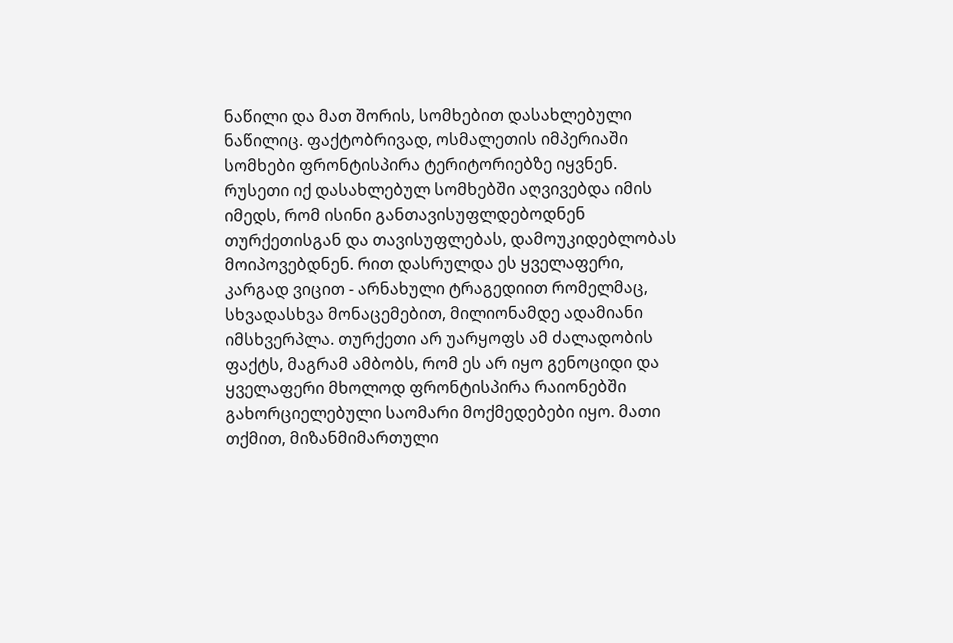ნაწილი და მათ შორის, სომხებით დასახლებული ნაწილიც. ფაქტობრივად, ოსმალეთის იმპერიაში სომხები ფრონტისპირა ტერიტორიებზე იყვნენ. რუსეთი იქ დასახლებულ სომხებში აღვივებდა იმის იმედს, რომ ისინი განთავისუფლდებოდნენ თურქეთისგან და თავისუფლებას, დამოუკიდებლობას მოიპოვებდნენ. რით დასრულდა ეს ყველაფერი, კარგად ვიცით - არნახული ტრაგედიით რომელმაც, სხვადასხვა მონაცემებით, მილიონამდე ადამიანი იმსხვერპლა. თურქეთი არ უარყოფს ამ ძალადობის ფაქტს, მაგრამ ამბობს, რომ ეს არ იყო გენოციდი და ყველაფერი მხოლოდ ფრონტისპირა რაიონებში გახორციელებული საომარი მოქმედებები იყო. მათი თქმით, მიზანმიმართული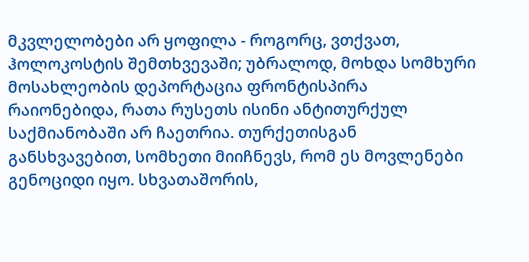მკვლელობები არ ყოფილა - როგორც, ვთქვათ, ჰოლოკოსტის შემთხვევაში; უბრალოდ, მოხდა სომხური მოსახლეობის დეპორტაცია ფრონტისპირა რაიონებიდა, რათა რუსეთს ისინი ანტითურქულ საქმიანობაში არ ჩაეთრია. თურქეთისგან განსხვავებით, სომხეთი მიიჩნევს, რომ ეს მოვლენები გენოციდი იყო. სხვათაშორის,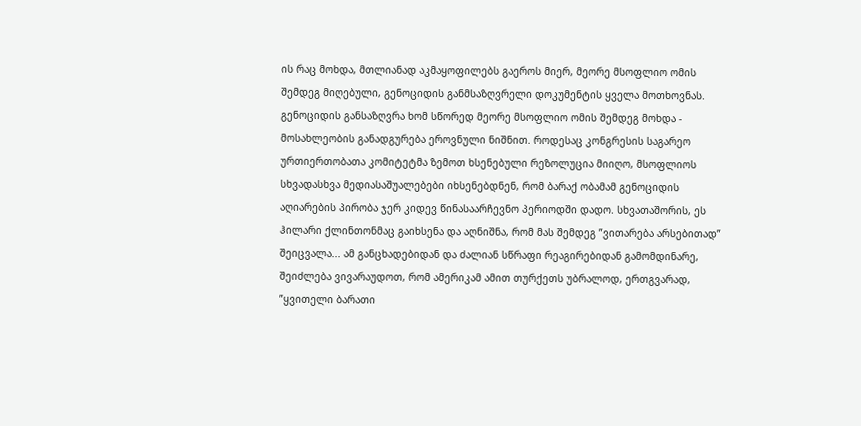ის რაც მოხდა, მთლიანად აკმაყოფილებს გაეროს მიერ, მეორე მსოფლიო ომის შემდეგ მიღებული, გენოციდის განმსაზღვრელი დოკუმენტის ყველა მოთხოვნას. გენოციდის განსაზღვრა ხომ სწორედ მეორე მსოფლიო ომის შემდეგ მოხდა - მოსახლეობის განადგურება ეროვნული ნიშნით. როდესაც კონგრესის საგარეო ურთიერთობათა კომიტეტმა ზემოთ ხსენებული რეზოლუცია მიიღო, მსოფლიოს სხვადასხვა მედიასაშუალებები იხსენებდნენ, რომ ბარაქ ობამამ გენოციდის აღიარების პირობა ჯერ კიდევ წინასაარჩევნო პერიოდში დადო. სხვათაშორის, ეს ჰილარი ქლინთონმაც გაიხსენა და აღნიშნა, რომ მას შემდეგ ”ვითარება არსებითად” შეიცვალა... ამ განცხადებიდან და ძალიან სწრაფი რეაგირებიდან გამომდინარე, შეიძლება ვივარაუდოთ, რომ ამერიკამ ამით თურქეთს უბრალოდ, ერთგვარად, ”ყვითელი ბარათი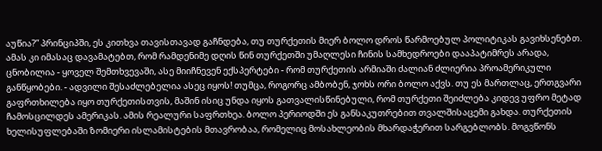აუწია?” პრინციპში, ეს კითხვა თავისთავად გაჩნდება, თუ თურქეთის მიერ ბოლო დროს წარმოებულ პოლიტიკას გავიხსენებთ. ამას კი იმასაც დავამატებთ, რომ რამდენიმე დღის წინ თურქეთში უმაღლესი ჩინის სამხედროები დააპატიმრეს არადა, ცნობილია - ყოველ შემთხვევაში, ასე მიიჩნევენ ექსპერტები - რომ თურქეთის არმიაში ძალიან ძლიერია პროამერიკული განწყობები. - ადვილი შესაძლებელია ასეც იყოს! თუმცა, როგორც ამბობენ, ჯოხს ორი ბოლო აქვს. თუ ეს მართლაც, ერთგვარი გაფრთხილება იყო თურქეთისთვის, მაშინ ისიც უნდა იყოს გათვალისწინებული, რომ თურქეთი შეიძლება კიდევ უფრო მეტად ჩამოსცილდეს ამერიკას. ამის რეალური საფრთხეა. ბოლო პერიოდში ეს განსაკუთრებით თვალშისაცემი გახდა. თურქეთის ხელისუფლებაში ზომიერი ისლამისტების მთავრობაა, რომელიც მოსახლეობის მხარდაჭერით სარგებლობს. მოგვწონს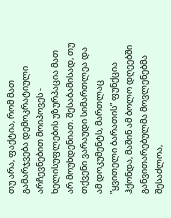თუ არა, ფაქტია, რომ მათ გამარჯვება დემოკრატიული არჩევნებით მოიპოვეს - ხელისუფლების უზურპაცია მათ არ მოუხდენიათ. შესაბამისად, თუ თქვენი ვარაუდი სიმართლეა და ამ დოკუმენტს, მართლაც ”ყვითელი ბარათის” ფუნქცია ჰქონდა, მაშინ ამ ბოლო დღეებში განვითარებულმა მოვლენებმა შესაძლოა,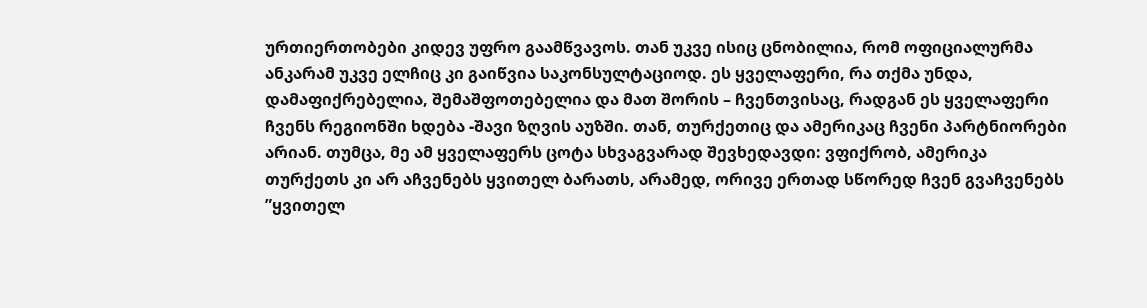ურთიერთობები კიდევ უფრო გაამწვავოს. თან უკვე ისიც ცნობილია, რომ ოფიციალურმა ანკარამ უკვე ელჩიც კი გაიწვია საკონსულტაციოდ. ეს ყველაფერი, რა თქმა უნდა, დამაფიქრებელია, შემაშფოთებელია და მათ შორის – ჩვენთვისაც, რადგან ეს ყველაფერი ჩვენს რეგიონში ხდება -შავი ზღვის აუზში. თან, თურქეთიც და ამერიკაც ჩვენი პარტნიორები არიან. თუმცა, მე ამ ყველაფერს ცოტა სხვაგვარად შევხედავდი: ვფიქრობ, ამერიკა თურქეთს კი არ აჩვენებს ყვითელ ბარათს, არამედ, ორივე ერთად სწორედ ჩვენ გვაჩვენებს ”ყვითელ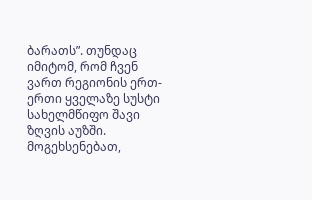ბარათს”. თუნდაც იმიტომ, რომ ჩვენ ვართ რეგიონის ერთ-ერთი ყველაზე სუსტი სახელმწიფო შავი ზღვის აუზში. მოგეხსენებათ,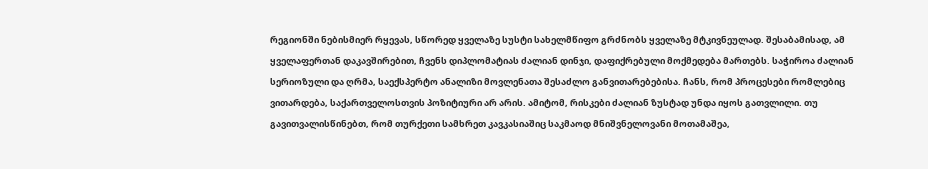რეგიონში ნებისმიერ რყევას, სწორედ ყველაზე სუსტი სახელმწიფო გრძნობს ყველაზე მტკივნეულად. შესაბამისად, ამ ყველაფერთან დაკავშირებით, ჩვენს დიპლომატიას ძალიან დინჯი, დაფიქრებული მოქმედება მართებს. საჭიროა ძალიან სერიოზული და ღრმა, საექსპერტო ანალიზი მოვლენათა შესაძლო განვითარებებისა. ჩანს, რომ პროცესები რომლებიც ვითარდება, საქართველოსთვის პოზიტიური არ არის. ამიტომ, რისკები ძალიან ზუსტად უნდა იყოს გათვლილი. თუ გავითვალისწინებთ, რომ თურქეთი სამხრეთ კავკასიაშიც საკმაოდ მნიშვნელოვანი მოთამაშეა,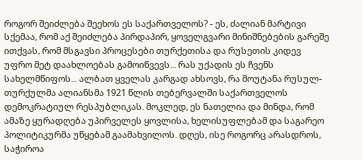როგორ შეიძლება შეეხოს ეს საქართველოს? - ეს, ძალიან მარტივი სქემაა, რომ აქ შეიძლება პირდაპირ, ყოველგვარი მინიშნებების გარეშე ითქვას, რომ მსგავსი პროცესები თურქეთისა და რუსეთის კიდევ უფრო მეტ დაახლოებას გამოიწვევს... რას უქადის ეს ჩვენს სახელმწიფოს... ალბათ ყველას კარგად ახსოვს, რა მოუტანა რუსულ-თურქულმა ალიანსმა 1921 წლის თებერვალში საქართველოს დემოკრატიულ რესპუბლიკას. მოკლედ, ეს ნათელია და მინდა, რომ ამაზე ყურადღება უპირველეს ყოვლისა, ხელისუფლებამ და საგარეო პოლიტიკურმა უწყებამ გაამახვილოს. დღეს, ისე როგორც არასდროს, საჭიროა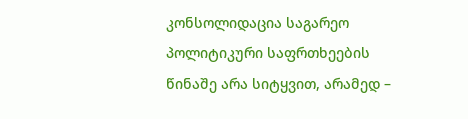კონსოლიდაცია საგარეო პოლიტიკური საფრთხეების წინაშე არა სიტყვით, არამედ –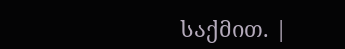საქმით. |